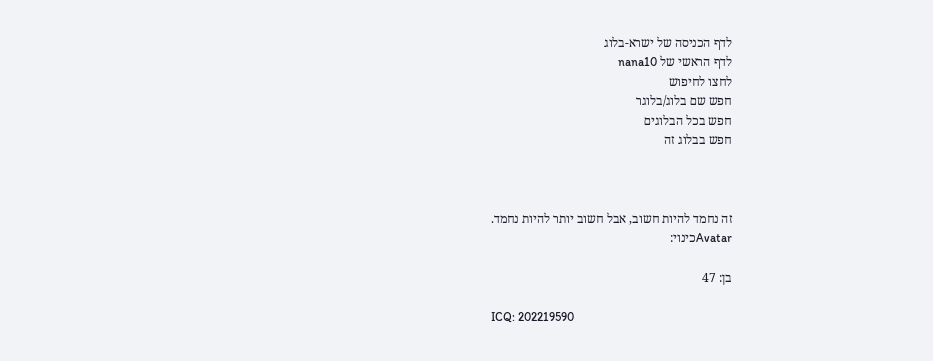לדף הכניסה של ישרא-בלוג
לדף הראשי של nana10
לחצו לחיפוש
חפש שם בלוג/בלוגר
חפש בכל הבלוגים
חפש בבלוג זה



זה נחמד להיות חשוב, אבל חשוב יותר להיות נחמד.
Avatarכינוי:

בן: 47

ICQ: 202219590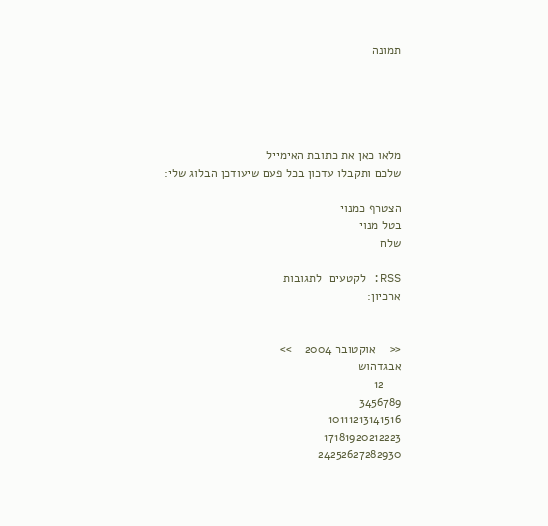תמונה





מלאו כאן את כתובת האימייל
שלכם ותקבלו עדכון בכל פעם שיעודכן הבלוג שלי:

הצטרף כמנוי
בטל מנוי
שלח

RSS: לקטעים  לתגובות
ארכיון:


<<    אוקטובר 2004    >>
אבגדהוש
     12
3456789
10111213141516
17181920212223
24252627282930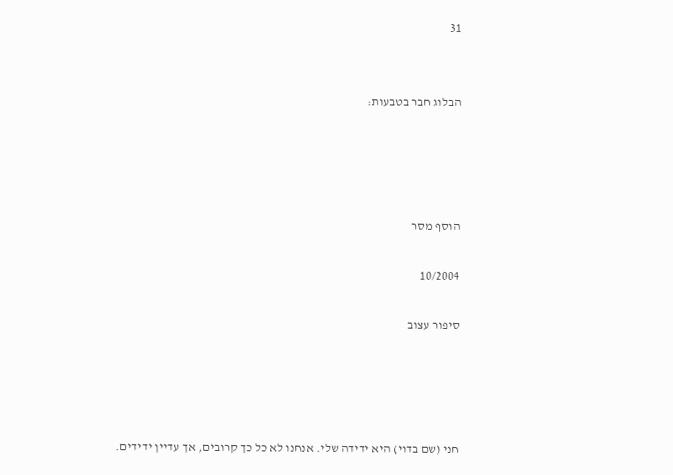31


הבלוג חבר בטבעות:




הוסף מסר

10/2004

סיפור עצוב




חני (שם בדוי) היא ידידה שלי. אנחנו לא כל כך קרובים, אך עדיין ידידים.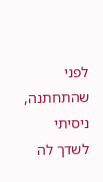לפני שהתחתנה, ניסיתי לשדך לה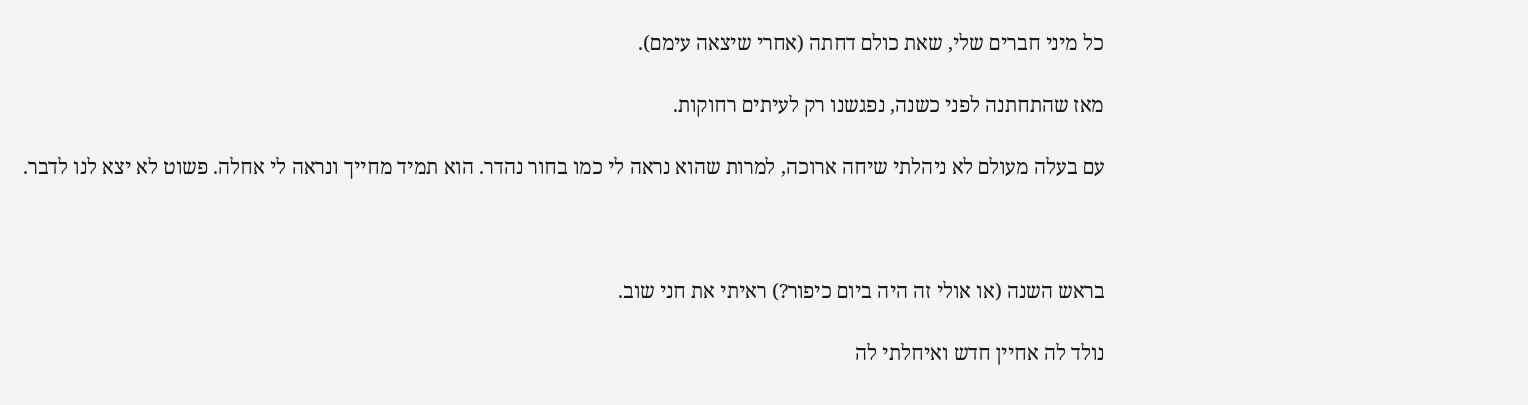כל מיני חברים שלי, שאת כולם דחתה (אחרי שיצאה עימם).

מאז שהתחתנה לפני כשנה, נפגשנו רק לעיתים רחוקות.

עם בעלה מעולם לא ניהלתי שיחה ארוכה, למרות שהוא נראה לי כמו בחור נהדר. הוא תמיד מחייך ונראה לי אחלה. פשוט לא יצא לנו לדבר.



בראש השנה (או אולי זה היה ביום כיפור?) ראיתי את חני שוב.

נולד לה אחיין חדש ואיחלתי לה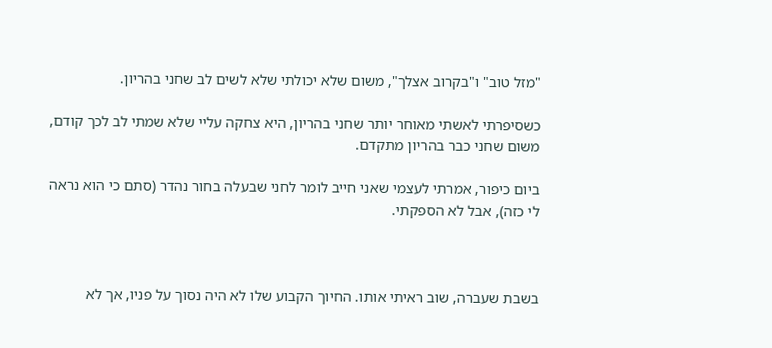"מזל טוב" ו"בקרוב אצלך", משום שלא יכולתי שלא לשים לב שחני בהריון.

כשסיפרתי לאשתי מאוחר יותר שחני בהריון, היא צחקה עליי שלא שמתי לב לכך קודם, משום שחני כבר בהריון מתקדם.

ביום כיפור, אמרתי לעצמי שאני חייב לומר לחני שבעלה בחור נהדר (סתם כי הוא נראה לי כזה), אבל לא הספקתי.



בשבת שעברה, שוב ראיתי אותו. החיוך הקבוע שלו לא היה נסוך על פניו, אך לא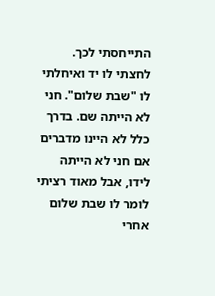התייחסתי לכך. לחצתי לו יד ואיחלתי לו "שבת שלום". חני לא הייתה שם. בדרך כלל לא היינו מדברים אם חני לא הייתה לידו, אבל מאוד רציתי לומר לו שבת שלום אחרי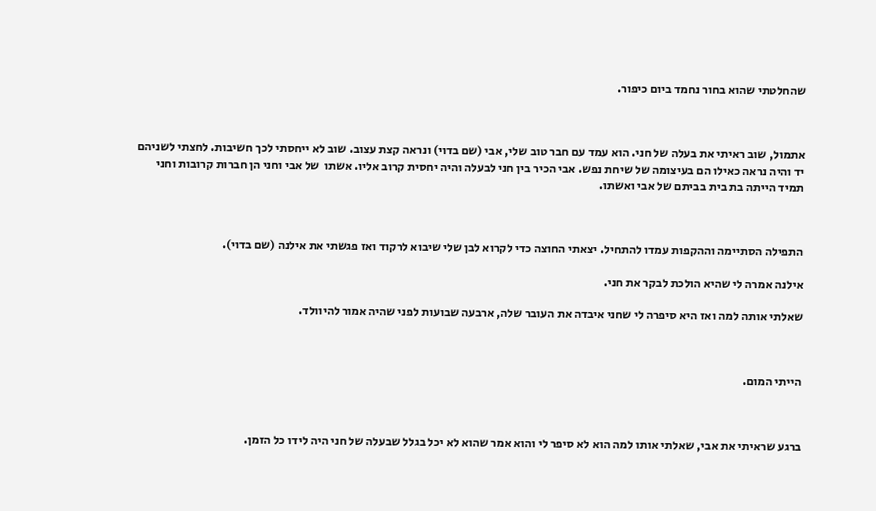שהחלטתי שהוא בחור נחמד ביום כיפור.



אתמול, שוב ראיתי את בעלה של חני. הוא עמד עם חבר טוב שלי, אבי (שם בדוי) ונראה קצת עצוב. שוב לא ייחסתי לכך חשיבות. לחצתי לשניהם יד והיה נראה כאילו הם בעיצומה של שיחת נפש. אבי הכיר בין חני לבעלה והיה יחסית קרוב אליו. אשתו  של אבי וחני הן חברות קרובות וחני תמיד הייתה בת בית בביתם של אבי ואשתו.



התפילה הסתיימה וההקפות עמדו להתחיל. יצאתי החוצה כדי לקרוא לבן שלי שיבוא לרקוד ואז פגשתי את אילנה (שם בדוי).

אילנה אמרה לי שהיא הולכת לבקר את חני.

שאלתי אותה למה ואז היא סיפרה לי שחני איבדה את העובר שלה, ארבעה שבועות לפני שהיה אמור להיוולד.



הייתי המום.



ברגע שראיתי את אבי, שאלתי אותו למה הוא לא סיפר לי והוא אמר שהוא לא יכל בגלל שבעלה של חני היה לידו כל הזמן.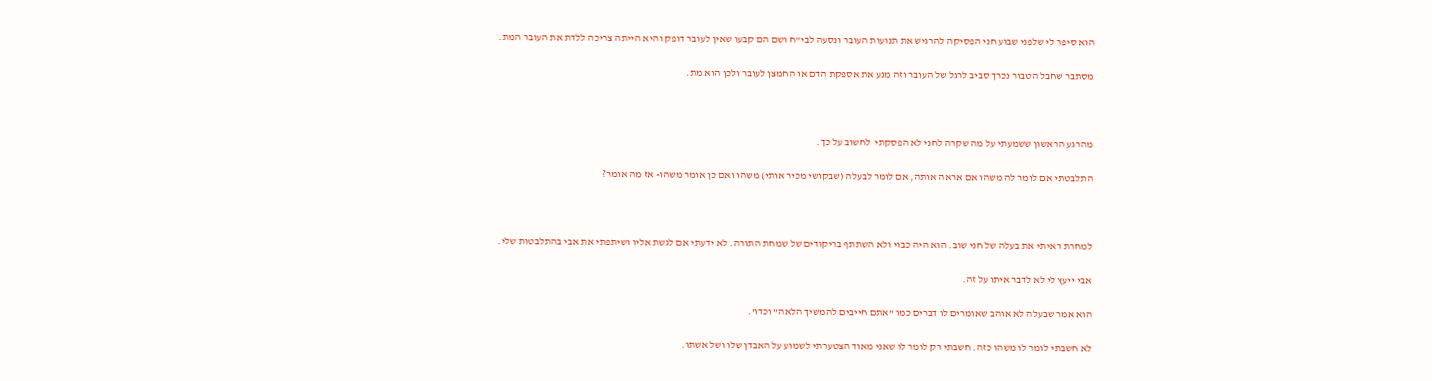הוא סיפר לי שלפני שבוע חני הפסיקה להרגיש את תנועות העובר ונסעה לבי"ח ושם הם קבעו שאין לעובר דופק והיא הייתה צריכה ללדת את העובר המת.

מסתבר שחבל הטבור נכרך סביב לרגל של העובר וזה מנע את אספקת הדם או החמצן לעובר ולכן הוא מת.



מהרגע הראשון ששמעתי על מה שקרה לחני לא הפסקתי  לחשוב על כך.

התלבטתי אם לומר לה משהו אם אראה אותה, אם לומר לבעלה (שבקושי מכיר אותי) משהו ואם כן אומר משהו- אז מה אומר?



למחרת ראיתי את בעלה של חני שוב. הוא היה כבוי ולא השתתף בריקודים של שמחת התורה. לא ידעתי אם לגשת אליו ושיתפתי את אבי בהתלבטות שלי.

אבי ייעץ לי לא לדבר איתו על זה.

הוא אמר שבעלה לא אוהב שאומרים לו דברים כמו "אתם חייבים להמשיך הלאה" וכדו'.

לא חשבתי לומר לו משהו כזה. חשבתי רק לומר לו שאני מאוד הצטערתי לשמוע על האבדן שלו ושל אשתו.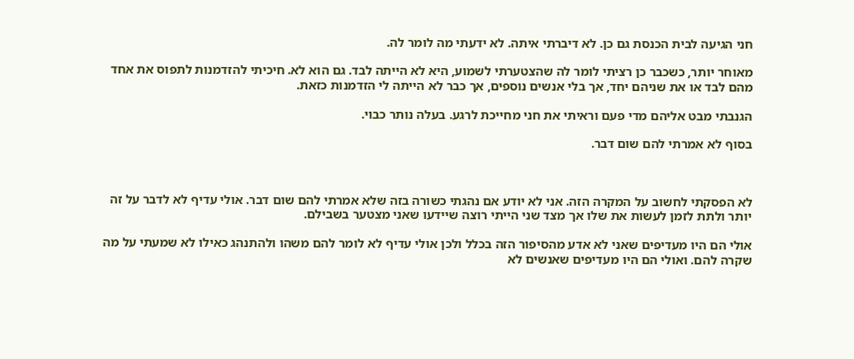חני הגיעה לבית הכנסת גם כן. לא דיברתי איתה. לא ידעתי מה לומר לה.

מאוחר יותר, כשכבר כן רציתי לומר לה שהצטערתי לשמוע, היא לא הייתה לבד. גם הוא לא. חיכיתי להזדמנות לתפוס את אחד מהם לבד או את שניהם יחד, אך בלי אנשים נוספים, אך כבר לא הייתה לי הזדמנות כזאת.

הגנבתי מבט אליהם מדי פעם וראיתי את חני מחייכת לרגע. בעלה נותר כבוי.

בסוף לא אמרתי להם שום דבר.



לא הפסקתי לחשוב על המקרה הזה. אני לא יודע אם נהגתי כשורה בזה שלא אמרתי להם שום דבר. אולי עדיף לא לדבר על זה יותר ולתת לזמן לעשות את שלו אך מצד שני הייתי רוצה שיידעו שאני מצטער בשבילם.

אולי הם היו מעדיפים שאני לא אדע מהסיפור הזה בכלל ולכן אולי עדיף לא לומר להם משהו ולהתנהג כאילו לא שמעתי על מה שקרה להם. ואולי הם היו מעדיפים שאנשים לא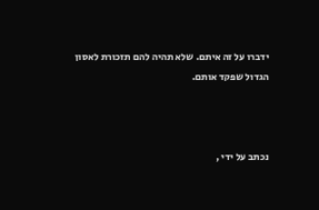ידברו על זה איתם. שלא תהיה להם תזכורת לאסון הגדול שפקד אותם.



נכתב על ידי ,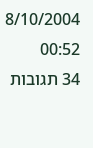8/10/2004 00:52
34 תגובות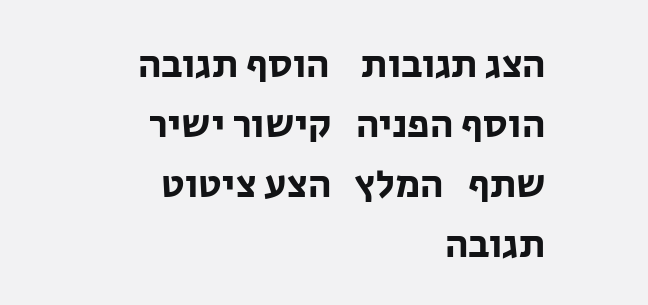הצג תגובות    הוסף תגובה   הוסף הפניה   קישור ישיר   שתף   המלץ   הצע ציטוט
תגובה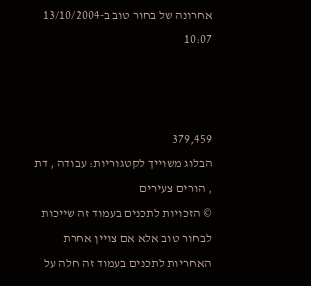אחרונה של בחור טוב ב-13/10/2004 10:07



379,459
הבלוג משוייך לקטגוריות: עבודה , דת , הורים צעירים
© הזכויות לתכנים בעמוד זה שייכות לבחור טוב אלא אם צויין אחרת
האחריות לתכנים בעמוד זה חלה על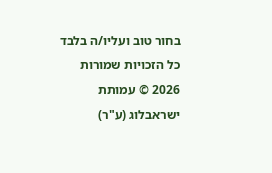בחור טוב ועליו/ה בלבד
כל הזכויות שמורות 2026 © עמותת ישראבלוג (ע"ר)